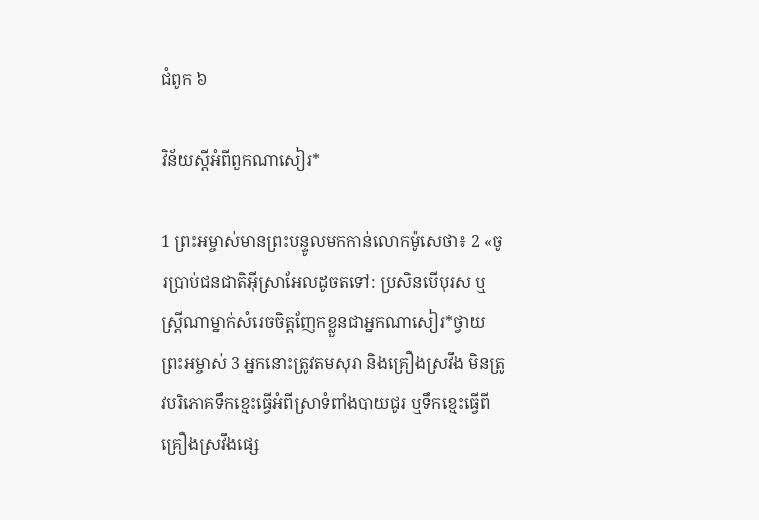ជំពូក ៦

វិន័យស្ដីអំពីពួកណាសៀរ*

1 ព្រះអម្ចាស់មានព្រះបន្ទូលមកកាន់លោកម៉ូសេថា៖ 2 «ចូរប្រាប់ជនជាតិអ៊ីស្រាអែលដូចតទៅ: ប្រសិនបើបុរស ឬស្ត្រីណាម្នាក់សំរេចចិត្តញែកខ្លួនជាអ្នកណាសៀរ*ថ្វាយព្រះអម្ចាស់ 3 អ្នកនោះត្រូវតមសុរា និងគ្រឿងស្រវឹង មិនត្រូវបរិភោគទឹកខ្មេះធ្វើអំពីស្រាទំពាំងបាយជូរ ឬទឹកខ្មេះធ្វើពីគ្រឿងស្រវឹងផ្សេ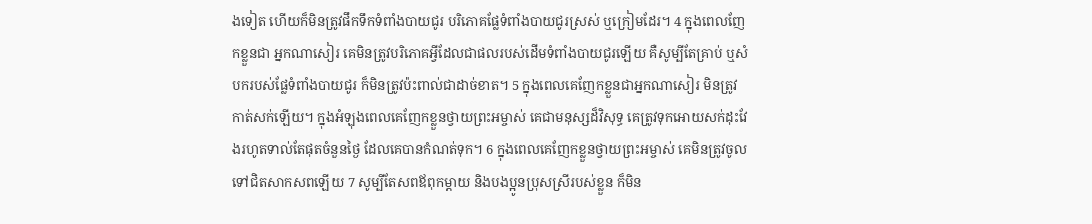ងទៀត ហើយក៏មិនត្រូវផឹកទឹកទំពាំងបាយជូរ បរិភោគផ្លែទំពាំងបាយជូរស្រស់ ឬក្រៀមដែរ។ 4 ក្នុងពេលញែកខ្លួនជា អ្នកណាសៀរ គេមិនត្រូវបរិភោគអ្វីដែលជាផលរបស់ដើមទំពាំងបាយជូរឡើយ គឺសូម្បីតែគ្រាប់ ឬសំបករបស់ផ្លែទំពាំងបាយជូរ ក៏មិនត្រូវប៉ះពាល់ជាដាច់ខាត។ 5 ក្នុងពេលគេញែកខ្លួនជាអ្នកណាសៀរ មិនត្រូវកាត់សក់ឡើយ។ ក្នុងអំឡុងពេលគេញែកខ្លួនថ្វាយព្រះអម្ចាស់ គេជាមនុស្សដ៏វិសុទ្ធ គេត្រូវទុកអោយសក់ដុះវែងរហូតទាល់តែផុតចំនួនថ្ងៃ ដែលគេបានកំណត់ទុក។ 6 ក្នុងពេលគេញែកខ្លួនថ្វាយព្រះអម្ចាស់ គេមិនត្រូវចូលទៅជិតសាកសពឡើយ 7 សូម្បីតែសពឪពុកម្ដាយ និងបងប្អូនប្រុសស្រីរបស់ខ្លួន ក៏មិន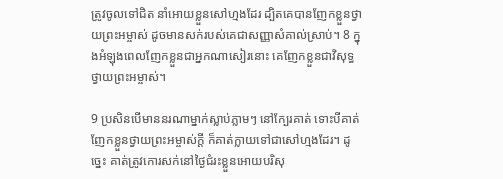ត្រូវចូលទៅជិត នាំអោយខ្លួនសៅហ្មងដែរ ដ្បិតគេបានញែកខ្លួនថ្វាយព្រះអម្ចាស់ ដូចមានសក់របស់គេជាសញ្ញាសំគាល់ស្រាប់។ 8 ក្នុងអំឡុងពេលញែកខ្លួនជាអ្នកណាសៀរនោះ គេញែកខ្លួនជាវិសុទ្ធថ្វាយព្រះអម្ចាស់។

9 ប្រសិនបើមាននរណាម្នាក់ស្លាប់ភ្លាមៗ នៅក្បែរគាត់ ទោះបីគាត់ញែកខ្លួនថ្វាយព្រះអម្ចាស់ក្ដី ក៏គាត់ក្លាយទៅជាសៅហ្មងដែរ។ ដូច្នេះ គាត់ត្រូវកោរសក់នៅថ្ងៃជំរះខ្លួនអោយបរិសុ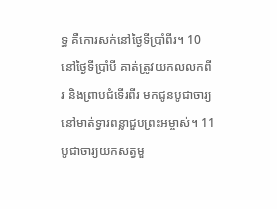ទ្ធ គឺកោរសក់នៅថ្ងៃទីប្រាំពីរ។ 10 នៅថ្ងៃទីប្រាំបី គាត់ត្រូវយកលលកពីរ និងព្រាបជំទើរពីរ មកជូនបូជាចារ្យ នៅមាត់ទ្វារពន្លាជួបព្រះអម្ចាស់។ 11 បូជាចារ្យយកសត្វមួ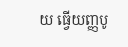យ ធ្វើយញ្ញបូ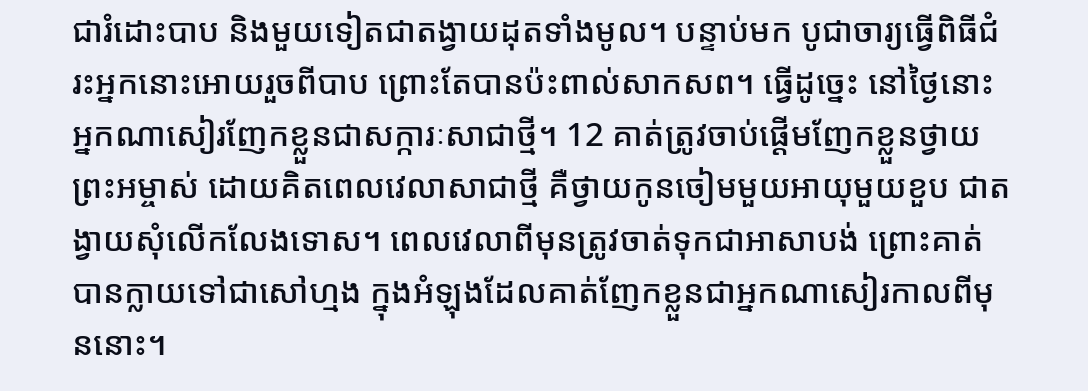ជារំដោះបាប និងមួយទៀតជាតង្វាយដុតទាំងមូល។ បន្ទាប់មក បូជាចារ្យធ្វើពិធីជំរះអ្នកនោះអោយរួចពីបាប ព្រោះតែបានប៉ះពាល់សាកសព។ ធ្វើដូច្នេះ នៅថ្ងៃនោះ អ្នកណាសៀរញែកខ្លួនជាសក្ការៈសាជាថ្មី។ 12 គាត់ត្រូវចាប់ផ្ដើមញែកខ្លួនថ្វាយព្រះអម្ចាស់ ដោយគិតពេលវេលាសាជាថ្មី គឺថ្វាយកូនចៀមមួយអាយុមួយខួប ជាតង្វាយសុំលើកលែងទោស។ ពេលវេលាពីមុនត្រូវចាត់ទុកជាអាសាបង់ ព្រោះគាត់បានក្លាយទៅជាសៅហ្មង ក្នុងអំឡុងដែលគាត់ញែកខ្លួនជាអ្នកណាសៀរកាលពីមុននោះ។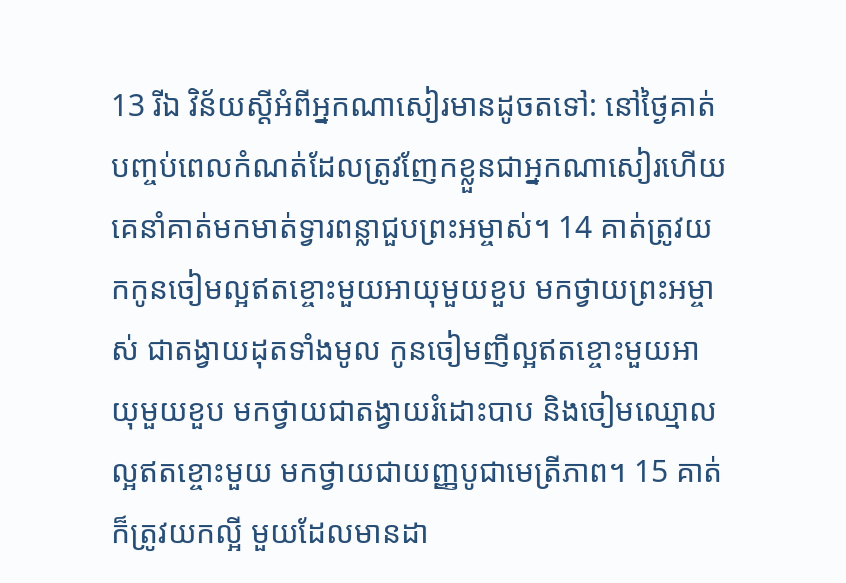13 រីឯ វិន័យស្ដីអំពីអ្នកណាសៀរមានដូចតទៅ: នៅថ្ងៃគាត់បញ្ចប់ពេលកំណត់ដែលត្រូវញែកខ្លួនជាអ្នកណាសៀរហើយ គេនាំគាត់មកមាត់ទ្វារពន្លាជួបព្រះអម្ចាស់។ 14 គាត់ត្រូវយកកូនចៀមល្អឥតខ្ចោះមួយអាយុមួយខួប មកថ្វាយព្រះអម្ចាស់ ជាតង្វាយដុតទាំងមូល កូនចៀមញីល្អឥតខ្ចោះមួយអាយុមួយខួប មកថ្វាយជាតង្វាយរំដោះបាប និងចៀមឈ្មោលល្អឥតខ្ចោះមួយ មកថ្វាយជាយញ្ញបូជាមេត្រីភាព។ 15 គាត់ក៏ត្រូវយកល្អី មួយដែលមានដា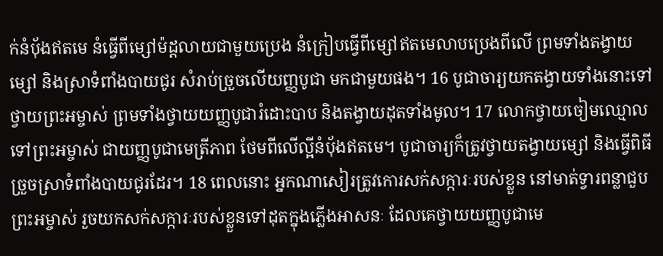ក់នំបុ័ងឥតមេ នំធ្វើពីម្សៅម៉ដ្ដលាយជាមួយប្រេង នំក្រៀបធ្វើពីម្សៅឥតមេលាបប្រេងពីលើ ព្រមទាំងតង្វាយម្សៅ និងស្រាទំពាំងបាយជូរ សំរាប់ច្រួចលើយញ្ញបូជា មកជាមួយផង។ 16 បូជាចារ្យយកតង្វាយទាំងនោះទៅថ្វាយព្រះអម្ចាស់ ព្រមទាំងថ្វាយយញ្ញបូជារំដោះបាប និងតង្វាយដុតទាំងមូល។ 17 លោកថ្វាយចៀមឈ្មោលទៅព្រះអម្ចាស់ ជាយញ្ញបូជាមេត្រីភាព ថែមពីលើល្អីនំបុ័ងឥតមេ។ បូជាចារ្យក៏ត្រូវថ្វាយតង្វាយម្សៅ និងធ្វើពិធីច្រួចស្រាទំពាំងបាយជូរដែរ។ 18 ពេលនោះ អ្នកណាសៀរត្រូវកោរសក់សក្ការៈរបស់ខ្លួន នៅមាត់ទ្វារពន្លាជួបព្រះអម្ចាស់ រួចយកសក់សក្ការៈរបស់ខ្លួនទៅដុតក្នុងភ្លើងអាសនៈ ដែលគេថ្វាយយញ្ញបូជាមេ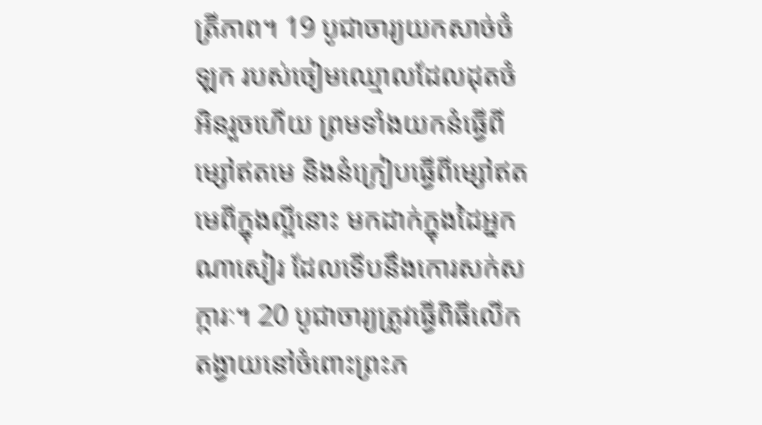ត្រីភាព។ 19 បូជាចារ្យយកសាច់ចំឡក របស់ចៀមឈ្មោលដែលដុតចំអិនរួចហើយ ព្រមទាំងយកនំធ្វើពីម្សៅឥតមេ និងនំក្រៀបធ្វើពីម្សៅឥតមេពីក្នុងល្អីនោះ មកដាក់ក្នុងដៃអ្នកណាសៀរ ដែលទើបនឹងកោរសក់សក្ការៈ។ 20 បូជាចារ្យត្រូវធ្វើពិធីលើកតង្វាយនៅចំពោះព្រះភ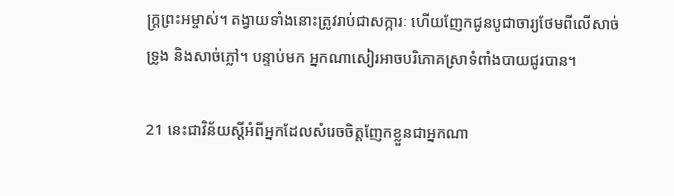ក្ត្រព្រះអម្ចាស់។ តង្វាយទាំងនោះត្រូវរាប់ជាសក្ការៈ ហើយញែកជូនបូជាចារ្យថែមពីលើសាច់ទ្រូង និងសាច់ភ្លៅ។ បន្ទាប់មក អ្នកណាសៀរអាចបរិភោគស្រាទំពាំងបាយជូរបាន។

21 នេះជាវិន័យស្ដីអំពីអ្នកដែលសំរេចចិត្តញែកខ្លួនជាអ្នកណា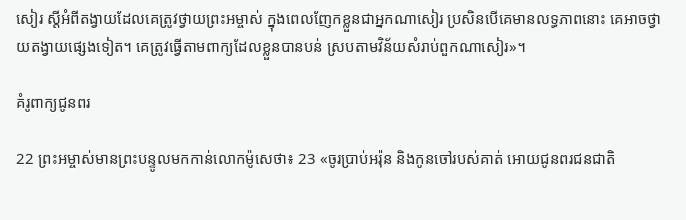សៀរ ស្ដីអំពីតង្វាយដែលគេត្រូវថ្វាយព្រះអម្ចាស់ ក្នុងពេលញែកខ្លួនជាអ្នកណាសៀរ ប្រសិនបើគេមានលទ្ធភាពនោះ គេអាចថ្វាយតង្វាយផ្សេងទៀត។ គេត្រូវធ្វើតាមពាក្យដែលខ្លួនបានបន់ ស្របតាមវិន័យសំរាប់ពួកណាសៀរ»។

គំរូពាក្យជូនពរ

22 ព្រះអម្ចាស់មានព្រះបន្ទូលមកកាន់លោកម៉ូសេថា៖ 23 «ចូរប្រាប់អរ៉ុន និងកូនចៅរបស់គាត់ អោយជូនពរជនជាតិ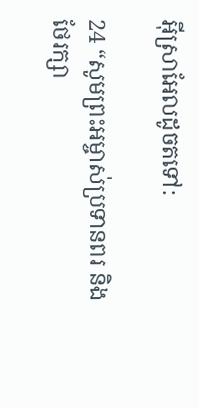អ៊ីស្រាអែលដូចតទៅ:

24 “សូមព្រះអម្ចាស់ប្រទានពរ និងថែរក្សា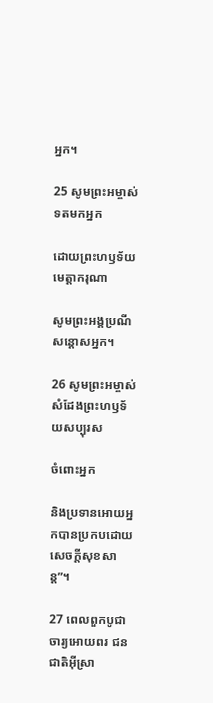អ្នក។

25 សូមព្រះអម្ចាស់ទតមកអ្នក

ដោយព្រះហឫទ័យមេត្តាករុណា

សូមព្រះអង្គប្រណីសន្ដោសអ្នក។

26 សូមព្រះអម្ចាស់សំដែងព្រះហឫទ័យសប្បុរស

ចំពោះអ្នក

និងប្រទានអោយអ្នកបានប្រកបដោយសេចក្ដីសុខសាន្ត”។

27 ពេលពួកបូជាចារ្យអោយពរ ជនជាតិអ៊ីស្រា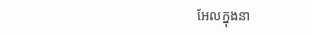អែលក្នុងនា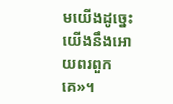មយើងដូច្នេះ យើងនឹងអោយពរពួកគេ»។